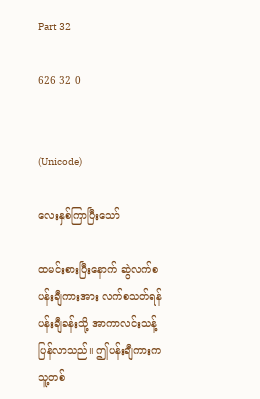Part 32

626 32 0


(Unicode)

လေးနှစ်ကြာပြီးသော်

ထမင်းစားပြီးနောက် ဆွဲလက်စ ပန်းချီကားအား လက်စသတ်ရန် ပန်းချီခန်းသို့ အာကာလင်းသန့် ပြန်လာသည်။ ဤပန်းချီကားက သူ့တစ်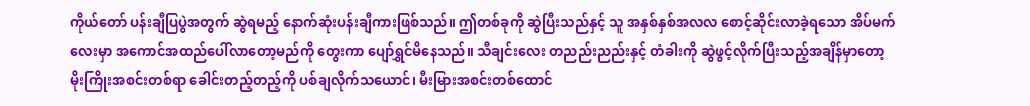ကိုယ်တော် ပန်းချီပြပွဲအတွက် ဆွဲရမည့် နောက်ဆုံးပန်းချီကားဖြစ်သည်။ ဤတစ်ခုကို ဆွဲပြီးသည်နှင့် သူ အနှစ်နှစ်အလလ စောင့်ဆိုင်းလာခဲ့ရသော အိပ်မက်လေးမှာ အကောင်အထည်ပေါ်လာတော့မည်ကို တွေးကာ ပျော်ရွှင်မိနေသည်။ သီချင်းလေး တညည်းညည်းနှင့် တံခါးကို ဆွဲဖွင့်လိုက်ပြီးသည့်အချိန်မှာတော့ မိုးကြိုးအစင်းတစ်ရာ ခေါင်းတည့်တည့်ကို ပစ်ချလိုက်သယောင်၊ မီးမြားအစင်းတစ်ထောင်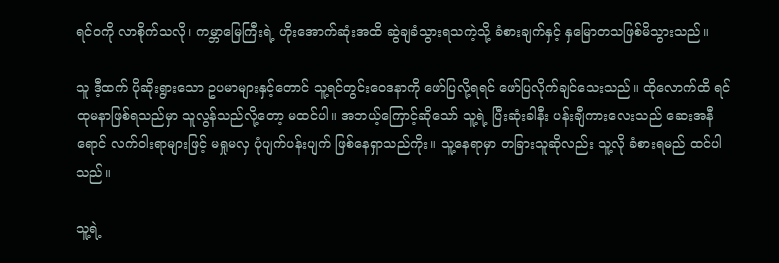ရင်ဝကို လာစိုက်သလို၊ ကမ္ဘာမြေကြီးရဲ့ ဟိုးအောက်ဆုံးအထိ ဆွဲချခံသွားရသကဲ့သို့ ခံစားချက်နှင့် နှမြောတသဖြစ်မိသွားသည်။

သူ ဒီ့ထက် ပိုဆိုးရွားသော ဥပမာများနှင့်တောင် သူ့ရင်တွင်းဝေဒနာကို ဖော်ပြလို့ရရင် ဖော်ပြလိုက်ချင်သေးသည်။ ထိုလောက်ထိ ရင်ထုမနာဖြစ်ရသည်မှာ သူလွန်သည်လို့တော့ မထင်ပါ။ အဘယ့်ကြောင့်ဆိုသော် သူ့ရဲ့ ပြီးဆုံးခါနီး ပန်းချီကားလေးသည် ဆေးအနီရောင် လက်ဝါးရာများဖြင့် မရှုမလှ ပုံပျက်ပန်းပျက် ဖြစ်နေရှာသည်ကိုး။ သူ့နေရာမှာ တခြားသူဆိုလည်း သူ့လို ခံစားရမည် ထင်ပါသည်။

သူ့ရဲ့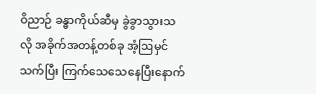ဝိညာဉ် ခန္ဓာကိုယ်ဆီမှ ခွဲခွာသွားသလို အခိုက်အတန့်တစ်ခု အံ့ဩမှင်သက်ပြီး ကြက်သေသေနေပြီးနောက်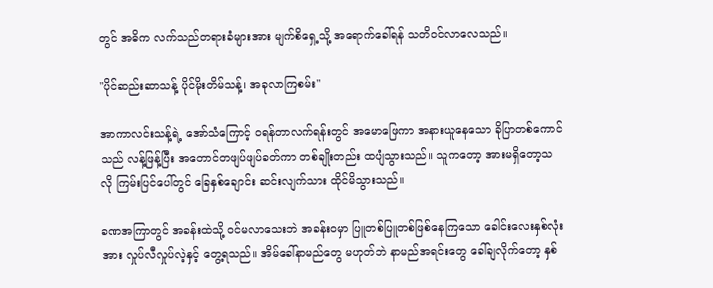တွင် အဓိက လက်သည်တရားခံများအား မျက်စိရှေ့သို့ အရောက်ခေါ်ရန် သတိဝင်လာလေသည်။

"ပိုင်ဆည်းဆာသန့် ပိုင်မိုးတိမ်သန့်၊ အခုလာကြစမ်း"

အာကာလင်းသန့်ရဲ့ အော်သံကြောင့် ဝရန်တာလက်ရန်းတွင် အမောဖြေကာ အနားယူနေသော ခိုပြာတစ်ကောင်သည် လန့်ဖြန့်ပြီး အတောင်တဖျပ်ဖျပ်ခတ်ကာ တစ်ချိုးတည်း ထပျံသွားသည်။ သူကတော့ အားမရှိတော့သလို ကြမ်းပြင်ပေါ်တွင် ခြေနှစ်ချောင်း ဆင်းလျက်သား ထိုင်မိသွားသည်။

ခဏအကြာတွင် အခန်းထဲသို့ ဝင်မလာသေးဘဲ အခန်းဝမှာ ပြူတစ်ပြူတစ်ဖြစ်နေကြသော ခေါင်းလေးနှစ်လုံးအား လှုပ်လီလှုပ်လဲ့နှင့် တွေ့ရသည်။ အိမ်ခေါ်နာမည်တွေ မဟုတ်ဘဲ နာမည်အရင်းတွေ ခေါ်ချလိုက်တော့ နှစ်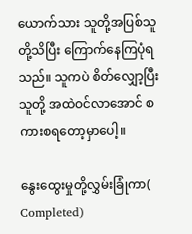ယောက်သား သူတို့အပြစ်သူတို့သိပြီး ကြောက်နေကြပုံရသည်။ သူကပဲ စိတ်လျှော့ပြီး သူတို့ အထဲဝင်လာအောင် စကားစရတော့မှာပေါ့။

နွေးထွေးမှုတို့လွှမ်းခြုံကာ( Completed)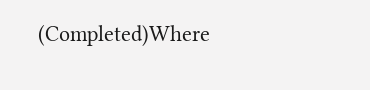(Completed)Where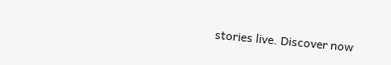stories live. Discover now